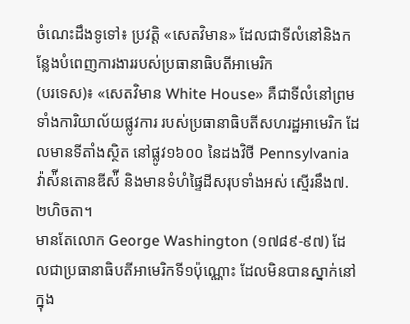ចំណេះដឹងទូទៅ៖ ប្រវត្តិ «សេតវិមាន» ដែលជាទីលំនៅនិងកន្លែងបំពេញការងាររបស់ប្រធានាធិបតីអាមេរិក
(បរទេស)៖ «សេតវិមាន White House» គឺជាទីលំនៅព្រមទាំងការិយាល័យផ្លូវការ របស់ប្រធានាធិបតីសហរដ្ឋអាមេរិក ដែលមានទីតាំងស្ថិត នៅផ្លូវ១៦០០ នៃដងវិថី Pennsylvania វ៉ាស៉ីនតោនឌីស៉ី និងមានទំហំផ្ទៃដីសរុបទាំងអស់ ស្មើរនឹង៧.២ហិចតា។
មានតែលោក George Washington (១៧៨៩-៩៧) ដែលជាប្រធានាធិបតីអាមេរិកទី១ប៉ុណ្ណោះ ដែលមិនបានស្នាក់នៅក្នុង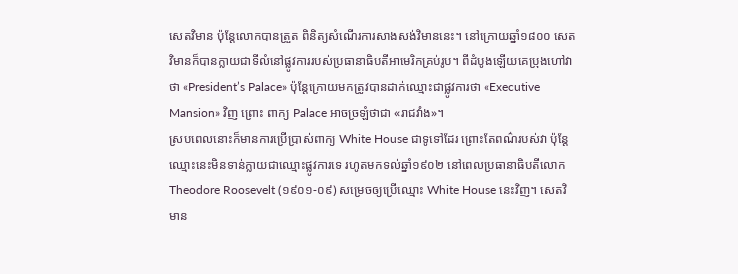សេតវិមាន ប៉ុន្តែលោកបានត្រួត ពិនិត្យសំណើរការសាងសង់វិមាននេះ។ នៅក្រោយឆ្នាំ១៨០០ សេតវិមានក៏បានក្លាយជាទីលំនៅផ្លូវការរបស់ប្រធានាធិបតីអាមេរិកគ្រប់រូប។ ពីដំបូងឡើយគេប្រុងហៅវាថា «President’s Palace» ប៉ុន្តែក្រោយមកត្រូវបានដាក់ឈ្មោះជាផ្លូវការថា «Executive Mansion» វិញ ព្រោះ ពាក្យ Palace អាចច្រឡំថាជា «រាជវាំង»។
ស្របពេលនោះក៏មានការប្រើប្រាស់ពាក្យ White House ជាទូទៅដែរ ព្រោះតែពណ៌របស់វា ប៉ុន្តែឈ្មោះនេះមិនទាន់ក្លាយជាឈ្មោះផ្លូវការទេ រហូតមកទល់ឆ្នាំ១៩០២ នៅពេលប្រធានាធិបតីលោក Theodore Roosevelt (១៩០១-០៩) សម្រេចឲ្យប្រើឈ្មោះ White House នេះវិញ។ សេតវិមាន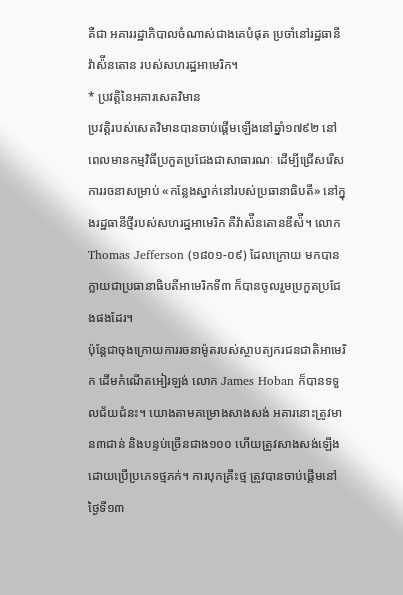គឺជា អគាររដ្ឋាភិបាលចំណាស់ជាងគេបំផុត ប្រចាំនៅរដ្ឋធានីវ៉ាស៉ីនតោន របស់សហរដ្ឋអាមេរិក។
* ប្រវត្តិនៃអគារសេតវិមាន
ប្រវត្តិរបស់សេតវិមានបានចាប់ផ្តើមឡើងនៅឆ្នាំ១៧៩២ នៅពេលមានកម្មវិធីប្រកួតប្រជែងជាសាធារណៈ ដើម្បីជ្រើសរើសការរចនាសម្រាប់ «កន្លែងស្នាក់នៅរបស់ប្រធានាធិបតី» នៅក្នុងរដ្ឋធានីថ្មីរបស់សហរដ្ឋអាមេរិក គឺវ៉ាស៉ីនតោនឌីស៉ី។ លោក Thomas Jefferson (១៨០១-០៩) ដែលក្រោយ មកបានក្លាយជាប្រធានាធិបតីអាមេរិកទី៣ ក៏បានចូលរួមប្រកួតប្រជែងផងដែរ។
ប៉ុន្តែជាចុងក្រោយការរចនាម៉ូតរបស់ស្ថាបត្យករជនជាតិអាមេរិក ដើមកំណើតអៀរឡង់ លោក James Hoban ក៏បានទទួលជ័យជំនះ។ យោងតាមគម្រោងសាងសង់ អគារនោះត្រូវមាន៣ជាន់ និងបន្ទប់ច្រើនជាង១០០ ហើយត្រូវសាងសង់ឡើងដោយប្រើប្រភេទថ្មភក់។ ការបុកគ្រឹះថ្ម ត្រូវបានចាប់ផ្ដើមនៅថ្ងៃទី១៣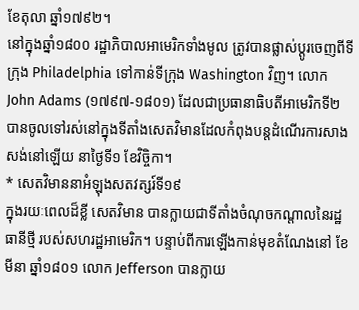ខែតុលា ឆ្នាំ១៧៩២។
នៅក្នុងឆ្នាំ១៨០០ រដ្ឋាភិបាលអាមេរិកទាំងមូល ត្រូវបានផ្លាស់ប្តូរចេញពីទីក្រុង Philadelphia ទៅកាន់ទីក្រុង Washington វិញ។ លោក John Adams (១៧៩៧-១៨០១) ដែលជាប្រធានាធិបតីអាមេរិកទី២ បានចូលទៅរស់នៅក្នុងទីតាំងសេតវិមានដែលកំពុងបន្តដំណើរការសាងសង់នៅឡើយ នាថ្ងៃទី១ ខែវិច្ចិកា។
* សេតវិមាននាអំឡុងសតវត្សរ៍ទី១៩
ក្នុងរយៈពេលដ៏ខ្លី សេតវិមាន បានក្លាយជាទីតាំងចំណុចកណ្តាលនៃរដ្ឋធានីថ្មី របស់សហរដ្ឋអាមេរិក។ បន្ទាប់ពីការឡើងកាន់មុខតំណែងនៅ ខែមីនា ឆ្នាំ១៨០១ លោក Jefferson បានក្លាយ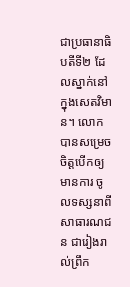ជាប្រធានាធិបតីទី២ ដែលស្នាក់នៅក្នុងសេតវិមាន។ លោកបានសម្រេចចិត្តបើកឲ្យមានការ ចូលទស្សនាពីសាធារណជន ជារៀងរាល់ព្រឹក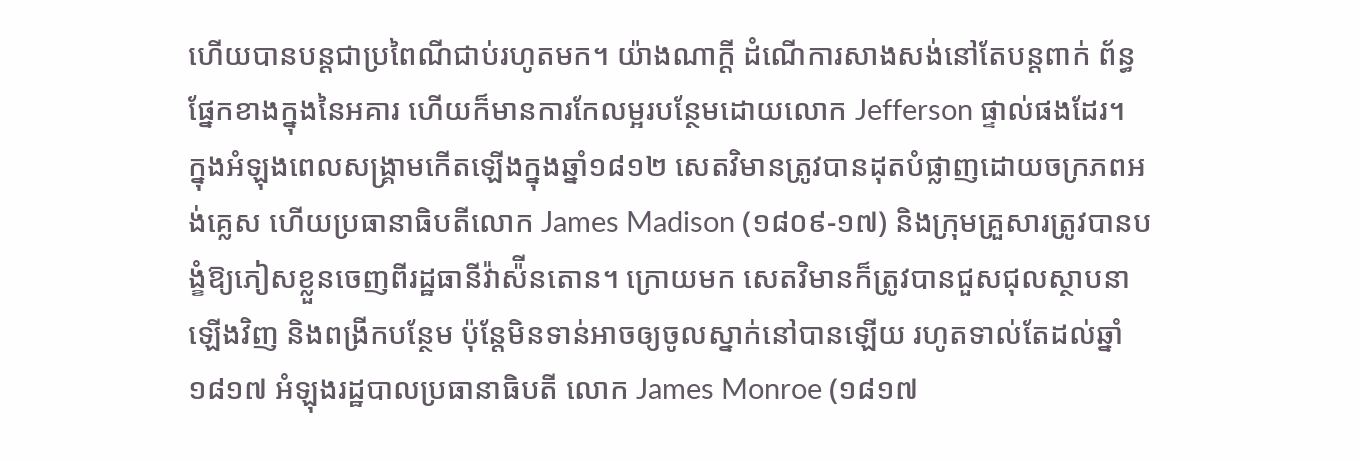ហើយបានបន្តជាប្រពៃណីជាប់រហូតមក។ យ៉ាងណាក្តី ដំណើការសាងសង់នៅតែបន្តពាក់ ព័ន្ធផ្នែកខាងក្នុងនៃអគារ ហើយក៏មានការកែលម្អរបន្ថែមដោយលោក Jefferson ផ្ទាល់ផងដែរ។
ក្នុងអំឡុងពេលសង្រ្គាមកើតឡើងក្នុងឆ្នាំ១៨១២ សេតវិមានត្រូវបានដុតបំផ្លាញដោយចក្រភពអង់គ្លេស ហើយប្រធានាធិបតីលោក James Madison (១៨០៩-១៧) និងក្រុមគ្រួសារត្រូវបានបង្ខំឱ្យភៀសខ្លួនចេញពីរដ្ឋធានីវ៉ាស៉ីនតោន។ ក្រោយមក សេតវិមានក៏ត្រូវបានជួសជុលស្ថាបនាឡើងវិញ និងពង្រីកបន្ថែម ប៉ុន្តែមិនទាន់អាចឲ្យចូលស្នាក់នៅបានឡើយ រហូតទាល់តែដល់ឆ្នាំ១៨១៧ អំឡុងរដ្ឋបាលប្រធានាធិបតី លោក James Monroe (១៨១៧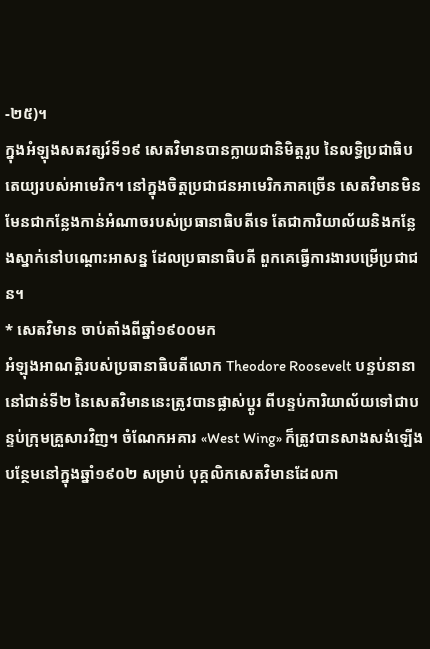-២៥)។
ក្នុងអំឡុងសតវត្សរ៍ទី១៩ សេតវិមានបានក្លាយជានិមិត្តរូប នៃលទ្ធិប្រជាធិបតេយ្យរបស់អាមេរិក។ នៅក្នុងចិត្តប្រជាជនអាមេរិកភាគច្រើន សេតវិមានមិនមែនជាកន្លែងកាន់អំណាចរបស់ប្រធានាធិបតីទេ តែជាការិយាល័យនិងកន្លែងស្នាក់នៅបណ្តោះអាសន្ន ដែលប្រធានាធិបតី ពួកគេធ្វើការងារបម្រើប្រជាជន។
* សេតវិមាន ចាប់តាំងពីឆ្នាំ១៩០០មក
អំឡុងអាណត្តិរបស់ប្រធានាធិបតីលោក Theodore Roosevelt បន្ទប់នានានៅជាន់ទី២ នៃសេតវិមាននេះត្រូវបានផ្លាស់ប្តូរ ពីបន្ទប់ការិយាល័យទៅជាបន្ទប់ក្រុមគ្រួសារវិញ។ ចំណែកអគារ «West Wing» ក៏ត្រូវបានសាងសង់ឡើងបន្ថែមនៅក្នុងឆ្នាំ១៩០២ សម្រាប់ បុគ្គលិកសេតវិមានដែលកា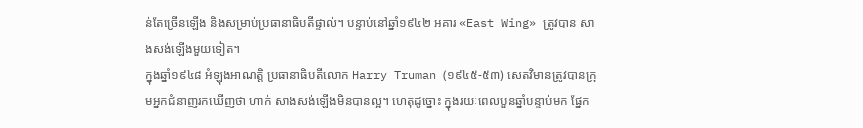ន់តែច្រើនឡើង និងសម្រាប់ប្រធានាធិបតីផ្ទាល់។ បន្ទាប់នៅឆ្នាំ១៩៤២ អគារ «East Wing» ត្រូវបាន សាងសង់ឡើងមួយទៀត។
ក្នុងឆ្នាំ១៩៤៨ អំឡុងអាណត្តិ ប្រធានាធិបតីលោក Harry Truman (១៩៤៥-៥៣) សេតវិមានត្រូវបានក្រុមអ្នកជំនាញរកឃើញថា ហាក់ សាងសង់ឡើងមិនបានល្អ។ ហេតុដូច្នោះ ក្នុងរយៈពេលបួនឆ្នាំបន្ទាប់មក ផ្នែក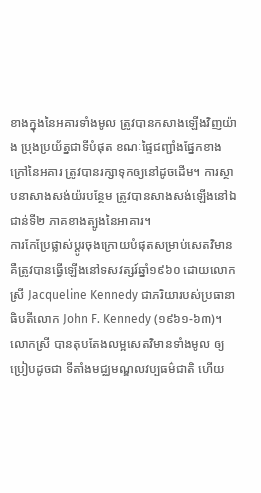ខាងក្នុងនៃអគារទាំងមូល ត្រូវបានកសាងឡើងវិញយ៉ាង ប្រុងប្រយ័ត្នជាទីបំផុត ខណៈផ្ទៃជញ្ជាំងផ្នែកខាងក្រៅនៃអគារ ត្រូវបានរក្សាទុកឲ្យនៅដូចដើម។ ការស្ថាបនាសាងសង់យ៉របន្ថែម ត្រូវបានសាងសង់ឡើងនៅឯជាន់ទី២ ភាគខាងត្បូងនៃអាគារ។
ការកែប្រែផ្លាស់ប្តូរចុងក្រោយបំផុតសម្រាប់សេតវិមាន គឺត្រូវបានធ្វើឡើងនៅទសវត្សរ៍ឆ្នាំ១៩៦០ ដោយលោកស្រី Jacqueline Kennedy ជាភរិយារបស់ប្រធានាធិបតីលោក John F. Kennedy (១៩៦១-៦៣)។ លោកស្រី បានតុបតែងលម្អសេតវិមានទាំងមូល ឲ្យប្រៀបដូចជា ទីតាំងមជ្ឈមណ្ឌលវប្បធម៌ជាតិ ហើយ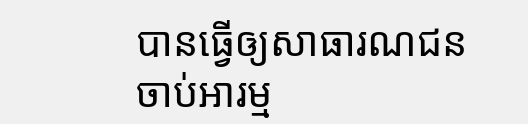បានធ្វើឲ្យសាធារណជនចាប់អារម្ម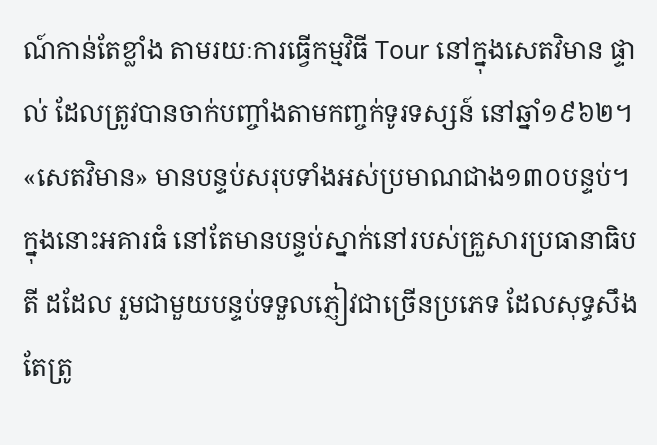ណ៍កាន់តែខ្លាំង តាមរយៈការធ្វើកម្មវិធី Tour នៅក្នុងសេតវិមាន ផ្ទាល់ ដែលត្រូវបានចាក់បញ្ចាំងតាមកញ្ចក់ទូរទស្សន៍ នៅឆ្នាំ១៩៦២។
«សេតវិមាន» មានបន្ទប់សរុបទាំងអស់ប្រមាណជាង១៣០បន្ទប់។ ក្នុងនោះអគារធំ នៅតែមានបន្ទប់ស្នាក់នៅរបស់គ្រួសារប្រធានាធិបតី ដដែល រួមជាមួយបន្ទប់ទទួលភ្ញៀវជាច្រើនប្រភេទ ដែលសុទ្ធសឹងតែត្រូ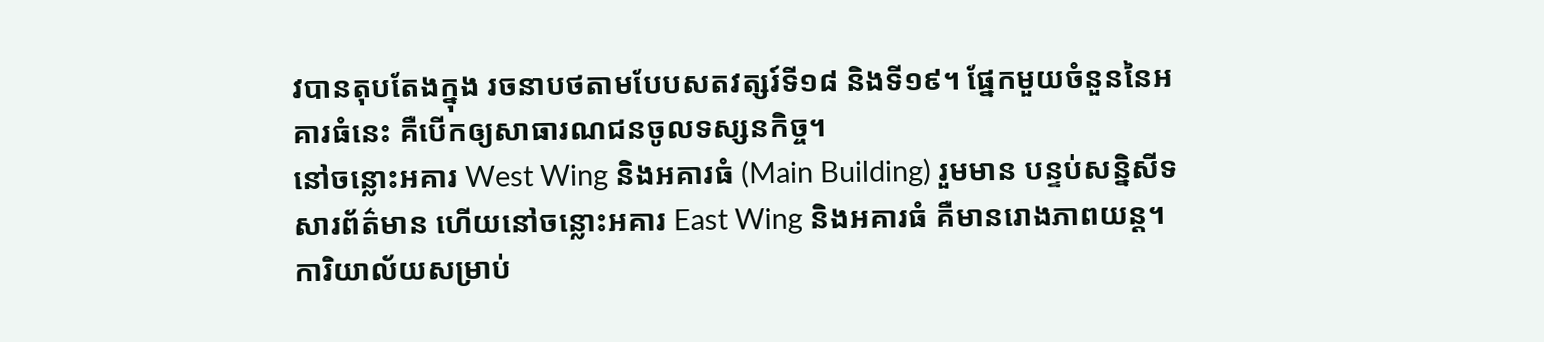វបានតុបតែងក្នុង រចនាបថតាមបែបសតវត្សរ៍ទី១៨ និងទី១៩។ ផ្នែកមួយចំនួននៃអគារធំនេះ គឺបើកឲ្យសាធារណជនចូលទស្សនកិច្ច។
នៅចន្លោះអគារ West Wing និងអគារធំ (Main Building) រួមមាន បន្ទប់សន្និសីទសារព័ត៌មាន ហើយនៅចន្លោះអគារ East Wing និងអគារធំ គឺមានរោងភាពយន្ត។ ការិយាល័យសម្រាប់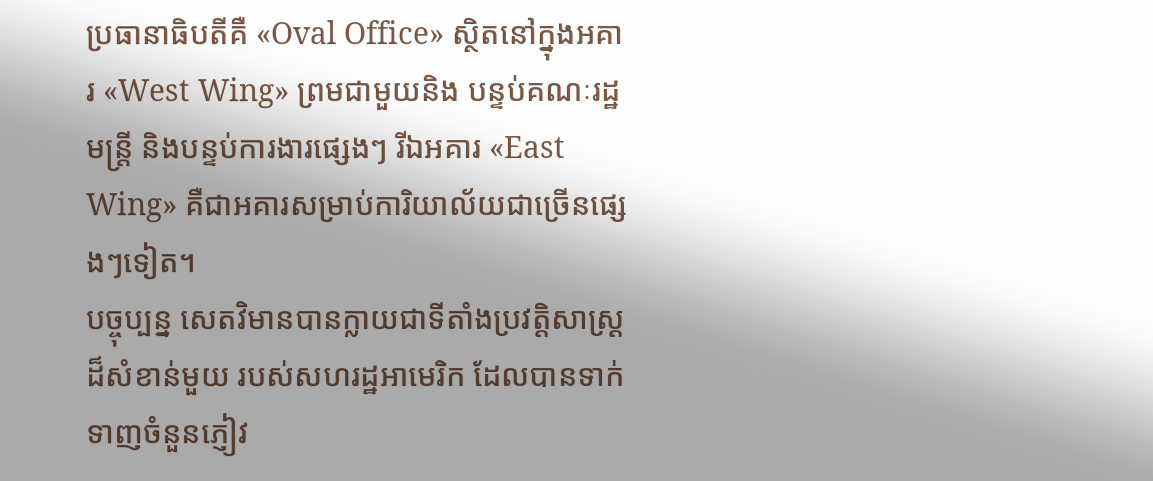ប្រធានាធិបតីគឺ «Oval Office» ស្ថិតនៅក្នុងអគារ «West Wing» ព្រមជាមួយនិង បន្ទប់គណៈរដ្ឋមន្ត្រី និងបន្ទប់ការងារផ្សេងៗ រីឯអគារ «East Wing» គឺជាអគារសម្រាប់ការិយាល័យជាច្រើនផ្សេងៗទៀត។
បច្ចុប្បន្ន សេតវិមានបានក្លាយជាទីតាំងប្រវត្តិសាស្ត្រដ៏សំខាន់មួយ របស់សហរដ្ឋអាមេរិក ដែលបានទាក់ទាញចំនួនភ្ញៀវ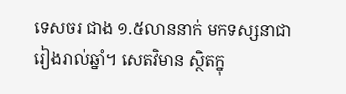ទេសចរ ជាង ១.៥លាននាក់ មកទស្សនាជារៀងរាល់ឆ្នាំ។ សេតវិមាន ស្ថិតក្នុ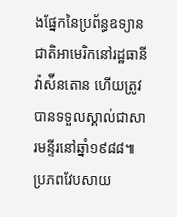ងផ្នែកនៃប្រព័ន្ធឧទ្យានជាតិអាមេរិកនៅរដ្ឋធានីវ៉ាស៉ីនតោន ហើយត្រូវ បានទទួលស្គាល់ជាសារមន្ទីរនៅឆ្នាំ១៩៨៨៕
ប្រភពវែបសាយ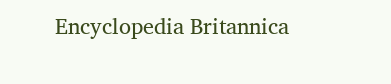Encyclopedia Britannica